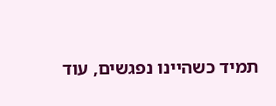תמיד כשהיינו נפגשים, עוד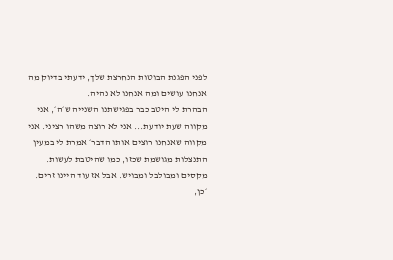לפני הפגנת הבוטות הנחרצת שלך, ידעתי בדיוק מה אנחנו עושים ומה אנחנו לא נהיה.
הבהרת לי היטב כבר בפגישתנו השנייה ש׳ה׳, אני מקווה שעת יודעת... אני לא רוצה משהו רציני. אני מקווה שאנחנו רוצים אותו הדבר׳ אמרת לי במעין התנצלות מגושמת שכזו, כמו שהיטבת לעשות. מקסים ומבולבל ומבויש. אבל אז עוד היינו זרים.
׳כן,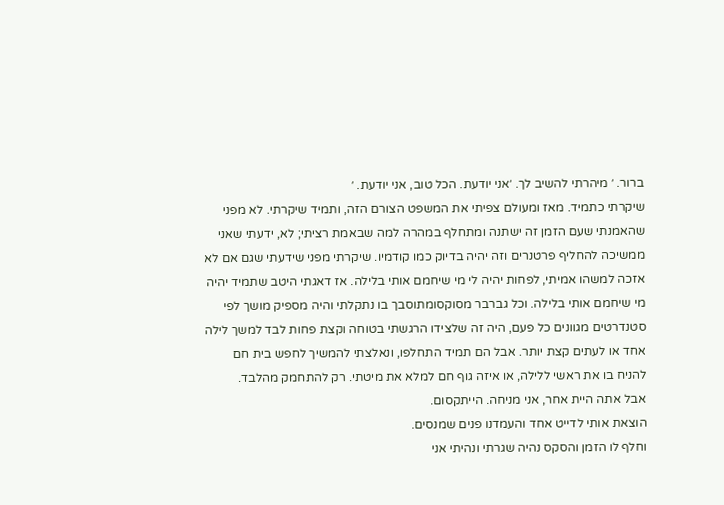ברור. ׳ מיהרתי להשיב לך. ׳אני יודעת. הכל טוב, אני יודעת. ׳
שיקרתי כתמיד. מאז ומעולם צפיתי את המשפט הצורם הזה, ותמיד שיקרתי. לא מפני שהאמנתי שעם הזמן זה ישתנה ומתחלף במהרה למה שבאמת רציתי; לא, ידעתי שאני ממשיכה להחליף פרטנרים וזה יהיה בדיוק כמו קודמיו. שיקרתי מפני שידעתי שגם אם לא אזכה למשהו אמיתי, לפחות יהיה לי מי שיחמם אותי בלילה. אז דאגתי היטב שתמיד יהיה מי שיחמם אותי בלילה. וכל גברבר מסוקסומתוסבך בו נתקלתי והיה מספיק מושך לפי סטנדרטים מגוונים כל פעם, היה זה שלצידו הרגשתי בטוחה וקצת פחות לבד למשך לילה אחד או לעתים קצת יותר. אבל הם תמיד התחלפו, ונאלצתי להמשיך לחפש בית חם להניח בו את ראשי ללילה, או איזה גוף חם למלא את מיטתי. רק להתחמק מהלבד.
אבל אתה היית אחר, אני מניחה. הייתקסום.
הוצאת אותי לדייט אחד והעמדנו פנים שמנסים.
וחלף לו הזמן והסקס נהיה שגרתי ונהיתי אני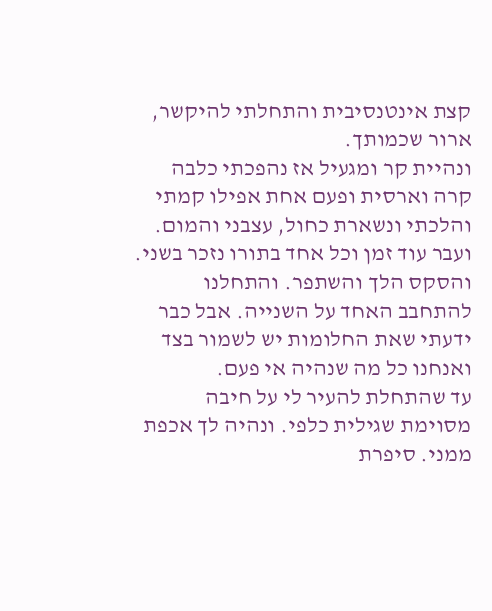קצת אינטנסיבית והתחלתי להיקשר, ארור שכמותך.
ונהיית קר ומגעיל אז נהפכתי כלבה קרה וארסית ופעם אחת אפילו קמתי והלכתי ונשארת כחול, עצבני והמום. ועבר עוד זמן וכל אחד בתורו נזכר בשני. והסקס הלך והשתפר. והתחלנו להתחבב האחד על השנייה. אבל כבר ידעתי שאת החלומות יש לשמור בצד ואנחנו כל מה שנהיה אי פעם.
עד שהתחלת להעיר לי על חיבה מסוימת שגילית כלפי. ונהיה לך אכפת ממני. סיפרת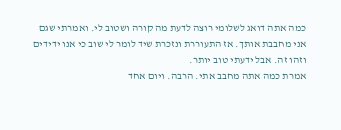כמה אתה דואג לשלומי רוצה לדעת מה קורה ושטוב לי. ואמרתי שגם אני מחבבת אותך. אז התעוררת ונזכרת שיד לומר לי שוב כי אנו ידידים וזהו זה. אבל ידעתי טוב יותר.
אמרת כמה אתה מחבב אתי. הרבה. ויום אחד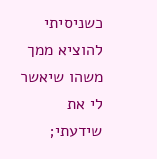כשניסיתי להוציא ממך משהו שיאשר לי את שידעתי;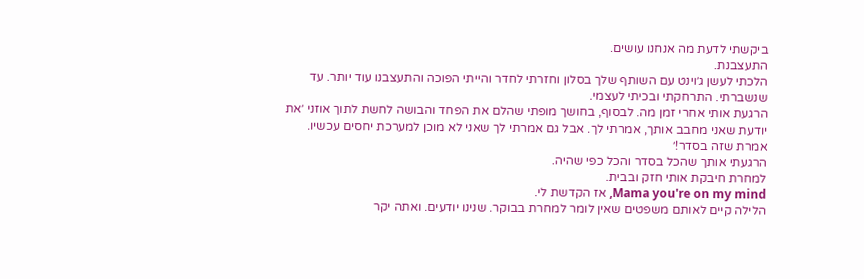ביקשתי לדעת מה אנחנו עושים.
התעצבנת.
הלכתי לעשן ג׳וינט עם השותף שלך בסלון וחזרתי לחדר והייתי הפוכה והתעצבנו עוד יותר. עד שנשברתי. התרחקתי ובכיתי לעצמי.
הרגעת אותי אחרי זמן מה. לבסוף, בחושך מופתי שהלם את הפחד והבושה לחשת לתוך אוזני ׳את יודעת שאני מחבב אותך, אמרתי לך. אבל גם אמרתי לך שאני לא מוכן למערכת יחסים עכשיו. אמרת שזה בסדר!׳
הרגעתי אותך שהכל בסדר והכל כפי שהיה.
למחרת חיבקת אותי חזק ובבית.
Mama you're on my mind, אז הקדשת לי.
הלילה קיים לאותם משפטים שאין לומר למחרת בבוקר. שנינו יודעים. ואתה יקר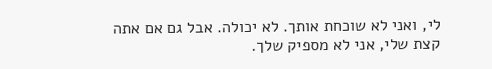לי, ואני לא שוכחת אותך. לא יכולה. אבל גם אם אתה קצת שלי, אני לא מספיק שלך.